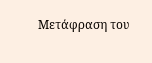Μετάφραση του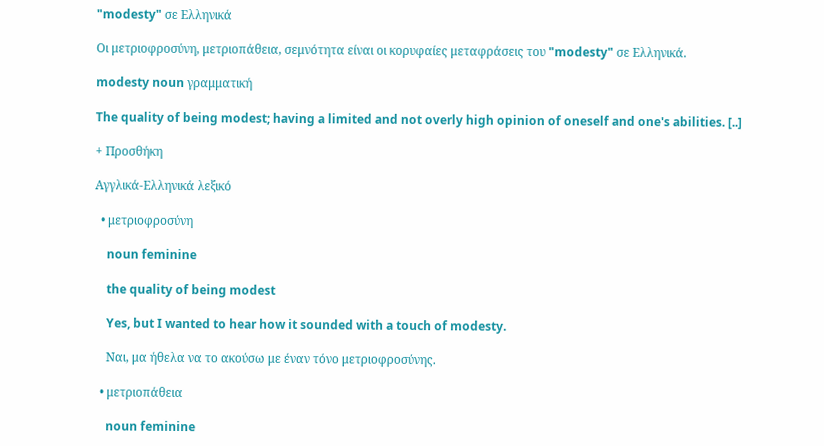"modesty" σε Ελληνικά

Οι μετριοφροσύνη, μετριοπάθεια, σεμνότητα είναι οι κορυφαίες μεταφράσεις του "modesty" σε Ελληνικά.

modesty noun γραμματική

The quality of being modest; having a limited and not overly high opinion of oneself and one's abilities. [..]

+ Προσθήκη

Αγγλικά-Ελληνικά λεξικό

  • μετριοφροσύνη

    noun feminine

    the quality of being modest

    Yes, but I wanted to hear how it sounded with a touch of modesty.

    Ναι, μα ήθελα να το ακούσω με έναν τόνο μετριοφροσύνης.

  • μετριοπάθεια

    noun feminine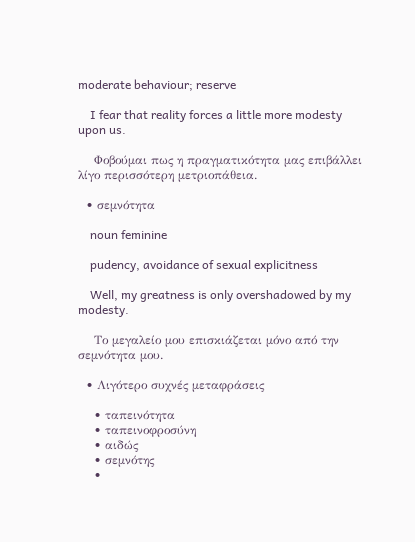moderate behaviour; reserve

    I fear that reality forces a little more modesty upon us.

    Φοβούμαι πως η πραγματικότητα μας επιβάλλει λίγο περισσότερη μετριοπάθεια.

  • σεμνότητα

    noun feminine

    pudency, avoidance of sexual explicitness

    Well, my greatness is only overshadowed by my modesty.

    Το μεγαλείο μου επισκιάζεται μόνο από την σεμνότητα μου.

  • Λιγότερο συχνές μεταφράσεις

    • ταπεινότητα
    • ταπεινοφροσύνη
    • αιδώς
    • σεμνότης
    •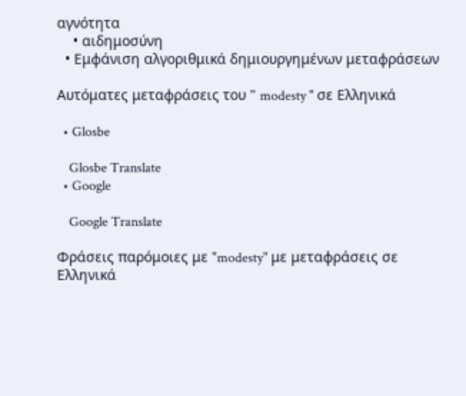αγνότητα
    • αιδημοσύνη
  • Εμφάνιση αλγοριθμικά δημιουργημένων μεταφράσεων

Αυτόματες μεταφράσεις του " modesty " σε Ελληνικά

  • Glosbe

    Glosbe Translate
  • Google

    Google Translate

Φράσεις παρόμοιες με "modesty" με μεταφράσεις σε Ελληνικά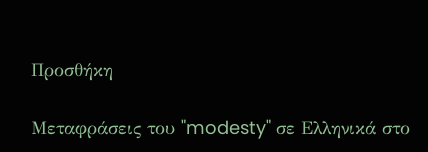Προσθήκη

Μεταφράσεις του "modesty" σε Ελληνικά στο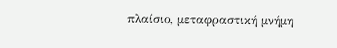πλαίσιο, μεταφραστική μνήμη